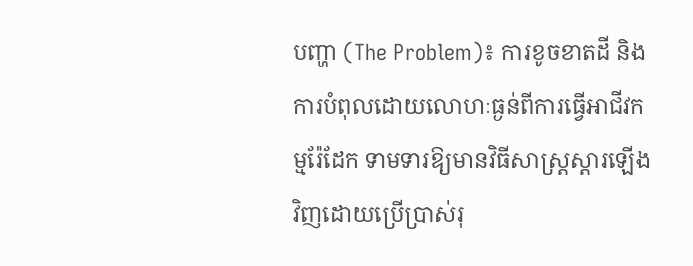បញ្ហា (The Problem)៖ ការខូចខាតដី និងការបំពុលដោយលោហៈធ្ងន់ពីការធ្វើអាជីវកម្មរ៉ែដែក ទាមទារឱ្យមានវិធីសាស្ត្រស្តារឡើងវិញដោយប្រើប្រាស់រុ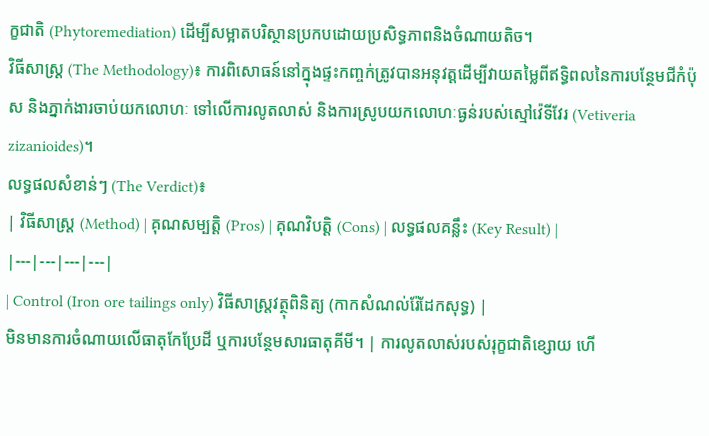ក្ខជាតិ (Phytoremediation) ដើម្បីសម្អាតបរិស្ថានប្រកបដោយប្រសិទ្ធភាពនិងចំណាយតិច។
វិធីសាស្ត្រ (The Methodology)៖ ការពិសោធន៍នៅក្នុងផ្ទះកញ្ចក់ត្រូវបានអនុវត្តដើម្បីវាយតម្លៃពីឥទ្ធិពលនៃការបន្ថែមជីកំប៉ុស និងភ្នាក់ងារចាប់យកលោហៈ ទៅលើការលូតលាស់ និងការស្រូបយកលោហៈធ្ងន់របស់ស្មៅវ៉េទីវែរ (Vetiveria zizanioides)។
លទ្ធផលសំខាន់ៗ (The Verdict)៖
| វិធីសាស្ត្រ (Method) | គុណសម្បត្តិ (Pros) | គុណវិបត្តិ (Cons) | លទ្ធផលគន្លឹះ (Key Result) |
|---|---|---|---|
| Control (Iron ore tailings only) វិធីសាស្ត្រវត្ថុពិនិត្យ (កាកសំណល់រ៉ែដែកសុទ្ធ) |
មិនមានការចំណាយលើធាតុកែប្រែដី ឬការបន្ថែមសារធាតុគីមី។ | ការលូតលាស់របស់រុក្ខជាតិខ្សោយ ហើ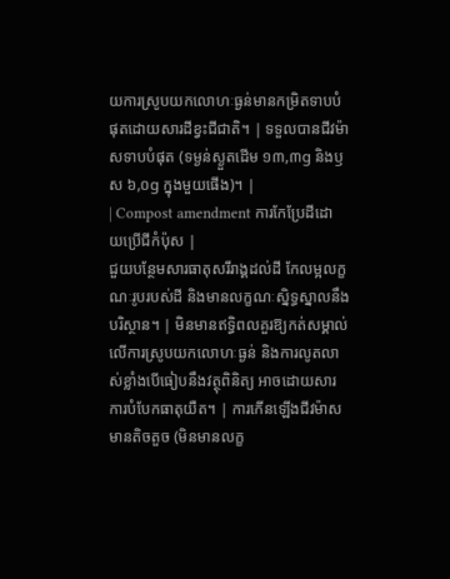យការស្រូបយកលោហៈធ្ងន់មានកម្រិតទាបបំផុតដោយសារដីខ្វះជីជាតិ។ | ទទួលបានជីវម៉ាសទាបបំផុត (ទម្ងន់ស្ងួតដើម ១៣,៣g និងឫស ៦,០g ក្នុងមួយផើង)។ |
| Compost amendment ការកែប្រែដីដោយប្រើជីកំប៉ុស |
ជួយបន្ថែមសារធាតុសរីរាង្គដល់ដី កែលម្អលក្ខណៈរូបរបស់ដី និងមានលក្ខណៈស្និទ្ធស្នាលនឹងបរិស្ថាន។ | មិនមានឥទ្ធិពលគួរឱ្យកត់សម្គាល់លើការស្រូបយកលោហៈធ្ងន់ និងការលូតលាស់ខ្លាំងបើធៀបនឹងវត្ថុពិនិត្យ អាចដោយសារការបំបែកធាតុយឺត។ | ការកើនឡើងជីវម៉ាសមានតិចតួច (មិនមានលក្ខ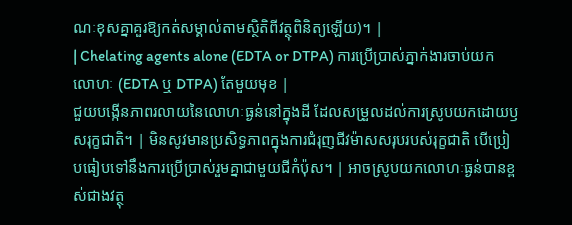ណៈខុសគ្នាគួរឱ្យកត់សម្គាល់តាមស្ថិតិពីវត្ថុពិនិត្យឡើយ)។ |
| Chelating agents alone (EDTA or DTPA) ការប្រើប្រាស់ភ្នាក់ងារចាប់យកលោហៈ (EDTA ឬ DTPA) តែមួយមុខ |
ជួយបង្កើនភាពរលាយនៃលោហៈធ្ងន់នៅក្នុងដី ដែលសម្រួលដល់ការស្រូបយកដោយឫសរុក្ខជាតិ។ | មិនសូវមានប្រសិទ្ធភាពក្នុងការជំរុញជីវម៉ាសសរុបរបស់រុក្ខជាតិ បើប្រៀបធៀបទៅនឹងការប្រើប្រាស់រួមគ្នាជាមួយជីកំប៉ុស។ | អាចស្រូបយកលោហៈធ្ងន់បានខ្ពស់ជាងវត្ថុ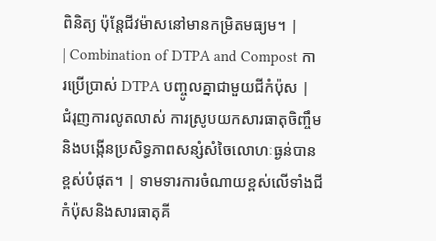ពិនិត្យ ប៉ុន្តែជីវម៉ាសនៅមានកម្រិតមធ្យម។ |
| Combination of DTPA and Compost ការប្រើប្រាស់ DTPA បញ្ចូលគ្នាជាមួយជីកំប៉ុស |
ជំរុញការលូតលាស់ ការស្រូបយកសារធាតុចិញ្ចឹម និងបង្កើនប្រសិទ្ធភាពសន្សំសំចៃលោហៈធ្ងន់បានខ្ពស់បំផុត។ | ទាមទារការចំណាយខ្ពស់លើទាំងជីកំប៉ុសនិងសារធាតុគី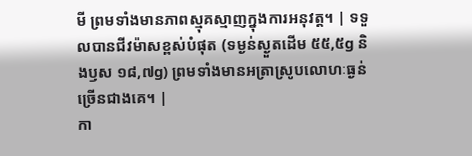មី ព្រមទាំងមានភាពស្មុគស្មាញក្នុងការអនុវត្ត។ | ទទួលបានជីវម៉ាសខ្ពស់បំផុត (ទម្ងន់ស្ងួតដើម ៥៥,៥g និងឫស ១៨,៧g) ព្រមទាំងមានអត្រាស្រូបលោហៈធ្ងន់ច្រើនជាងគេ។ |
កា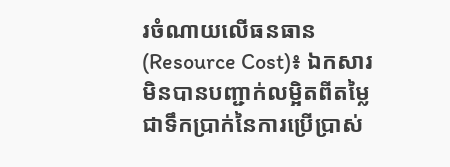រចំណាយលើធនធាន (Resource Cost)៖ ឯកសារមិនបានបញ្ជាក់លម្អិតពីតម្លៃជាទឹកប្រាក់នៃការប្រើប្រាស់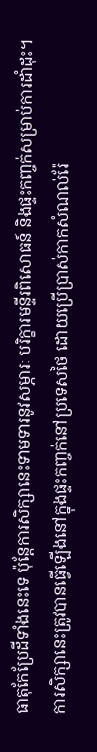ធាតុកែប្រែដីទាំងនេះទេ ប៉ុន្តែការសិក្សានេះទាមទារនូវសម្ភារៈ បរិក្ខារមន្ទីរពិសោធន៍ និងផ្ទះកញ្ចក់សម្រាប់ការដាំដុះ។
ការសិក្សានេះត្រូវបានធ្វើឡើងនៅក្នុងផ្ទះកញ្ចក់នៅប្រទេសថៃ ដោយប្រើប្រាស់កាកសំណល់រ៉ែ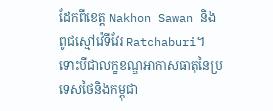ដែកពីខេត្ត Nakhon Sawan និងពូជស្មៅវ៉េទីវែរ Ratchaburi។ ទោះបីជាលក្ខខណ្ឌអាកាសធាតុនៃប្រទេសថៃនិងកម្ពុជា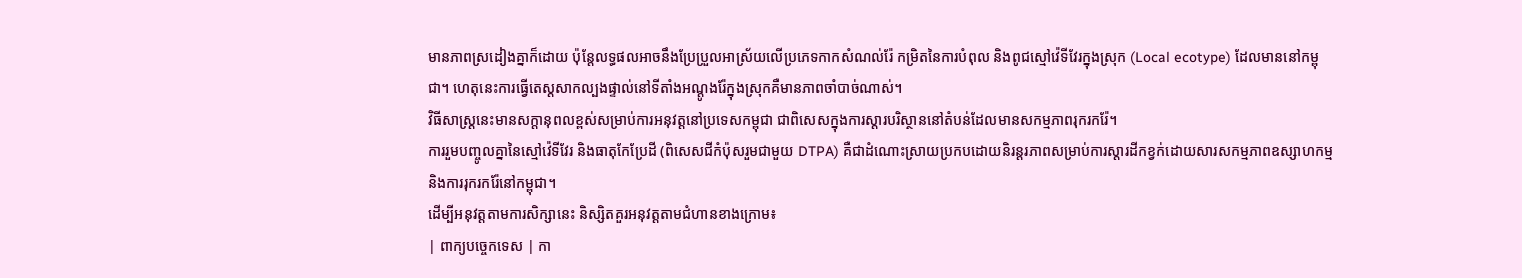មានភាពស្រដៀងគ្នាក៏ដោយ ប៉ុន្តែលទ្ធផលអាចនឹងប្រែប្រួលអាស្រ័យលើប្រភេទកាកសំណល់រ៉ែ កម្រិតនៃការបំពុល និងពូជស្មៅវ៉េទីវែរក្នុងស្រុក (Local ecotype) ដែលមាននៅកម្ពុជា។ ហេតុនេះការធ្វើតេស្តសាកល្បងផ្ទាល់នៅទីតាំងអណ្តូងរ៉ែក្នុងស្រុកគឺមានភាពចាំបាច់ណាស់។
វិធីសាស្ត្រនេះមានសក្តានុពលខ្ពស់សម្រាប់ការអនុវត្តនៅប្រទេសកម្ពុជា ជាពិសេសក្នុងការស្តារបរិស្ថាននៅតំបន់ដែលមានសកម្មភាពរុករករ៉ែ។
ការរួមបញ្ចូលគ្នានៃស្មៅវ៉េទីវែរ និងធាតុកែប្រែដី (ពិសេសជីកំប៉ុសរួមជាមួយ DTPA) គឺជាដំណោះស្រាយប្រកបដោយនិរន្តរភាពសម្រាប់ការស្តារដីកខ្វក់ដោយសារសកម្មភាពឧស្សាហកម្ម និងការរុករករ៉ែនៅកម្ពុជា។
ដើម្បីអនុវត្តតាមការសិក្សានេះ និស្សិតគួរអនុវត្តតាមជំហានខាងក្រោម៖
| ពាក្យបច្ចេកទេស | កា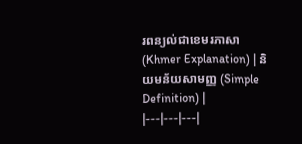រពន្យល់ជាខេមរភាសា (Khmer Explanation) | និយមន័យសាមញ្ញ (Simple Definition) |
|---|---|---|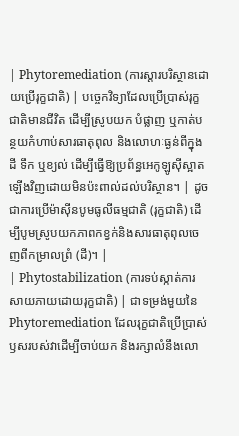| Phytoremediation (ការស្តារបរិស្ថានដោយប្រើរុក្ខជាតិ) | បច្ចេកវិទ្យាដែលប្រើប្រាស់រុក្ខជាតិមានជីវិត ដើម្បីស្រូបយក បំផ្លាញ ឬកាត់បន្ថយកំហាប់សារធាតុពុល និងលោហៈធ្ងន់ពីក្នុងដី ទឹក ឬខ្យល់ ដើម្បីធ្វើឱ្យប្រព័ន្ធអេកូឡូស៊ីស្អាតឡើងវិញដោយមិនប៉ះពាល់ដល់បរិស្ថាន។ | ដូចជាការប្រើម៉ាស៊ីនបូមធូលីធម្មជាតិ (រុក្ខជាតិ) ដើម្បីបូមស្រូបយកភាពកខ្វក់និងសារធាតុពុលចេញពីកម្រាលព្រំ (ដី)។ |
| Phytostabilization (ការទប់ស្កាត់ការសាយភាយដោយរុក្ខជាតិ) | ជាទម្រង់មួយនៃ Phytoremediation ដែលរុក្ខជាតិប្រើប្រាស់ឫសរបស់វាដើម្បីចាប់យក និងរក្សាលំនឹងលោ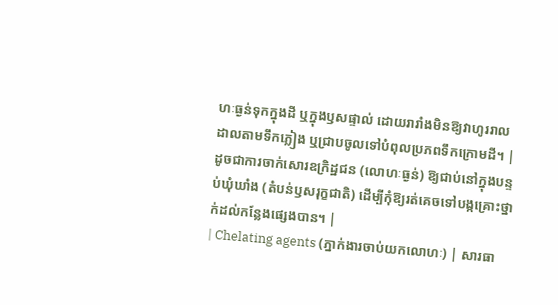ហៈធ្ងន់ទុកក្នុងដី ឬក្នុងឫសផ្ទាល់ ដោយរារាំងមិនឱ្យវាហូររាលដាលតាមទឹកភ្លៀង ឬជ្រាបចូលទៅបំពុលប្រភពទឹកក្រោមដី។ | ដូចជាការចាក់សោរឧក្រិដ្ឋជន (លោហៈធ្ងន់) ឱ្យជាប់នៅក្នុងបន្ទប់ឃុំឃាំង (តំបន់ឫសរុក្ខជាតិ) ដើម្បីកុំឱ្យរត់គេចទៅបង្កគ្រោះថ្នាក់ដល់កន្លែងផ្សេងបាន។ |
| Chelating agents (ភ្នាក់ងារចាប់យកលោហៈ) | សារធា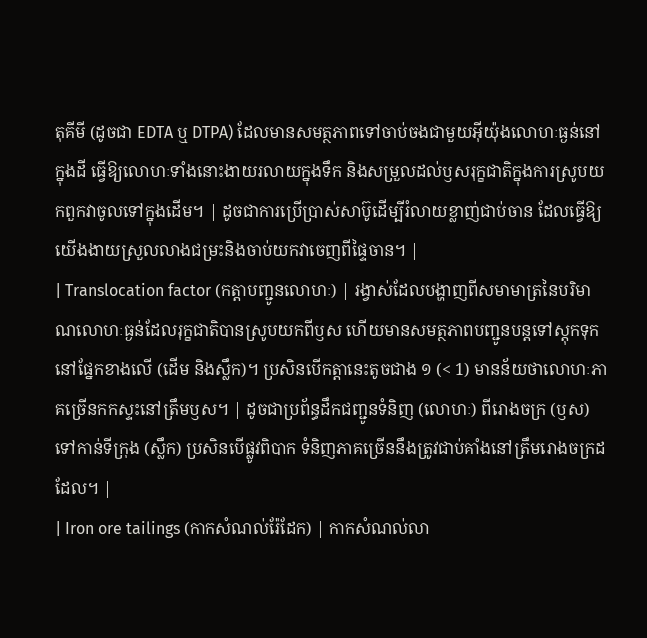តុគីមី (ដូចជា EDTA ឬ DTPA) ដែលមានសមត្ថភាពទៅចាប់ចងជាមួយអ៊ីយ៉ុងលោហៈធ្ងន់នៅក្នុងដី ធ្វើឱ្យលោហៈទាំងនោះងាយរលាយក្នុងទឹក និងសម្រួលដល់ឫសរុក្ខជាតិក្នុងការស្រូបយកពួកវាចូលទៅក្នុងដើម។ | ដូចជាការប្រើប្រាស់សាប៊ូដើម្បីរំលាយខ្លាញ់ជាប់ចាន ដែលធ្វើឱ្យយើងងាយស្រួលលាងជម្រះនិងចាប់យកវាចេញពីផ្ទៃចាន។ |
| Translocation factor (កត្តាបញ្ជូនលោហៈ) | រង្វាស់ដែលបង្ហាញពីសមាមាត្រនៃបរិមាណលោហៈធ្ងន់ដែលរុក្ខជាតិបានស្រូបយកពីឫស ហើយមានសមត្ថភាពបញ្ជូនបន្តទៅស្តុកទុកនៅផ្នែកខាងលើ (ដើម និងស្លឹក)។ ប្រសិនបើកត្តានេះតូចជាង ១ (< 1) មានន័យថាលោហៈភាគច្រើនកកស្ទះនៅត្រឹមឫស។ | ដូចជាប្រព័ន្ធដឹកជញ្ជូនទំនិញ (លោហៈ) ពីរោងចក្រ (ឫស) ទៅកាន់ទីក្រុង (ស្លឹក) ប្រសិនបើផ្លូវពិបាក ទំនិញភាគច្រើននឹងត្រូវជាប់គាំងនៅត្រឹមរោងចក្រដដែល។ |
| Iron ore tailings (កាកសំណល់រ៉ែដែក) | កាកសំណល់លា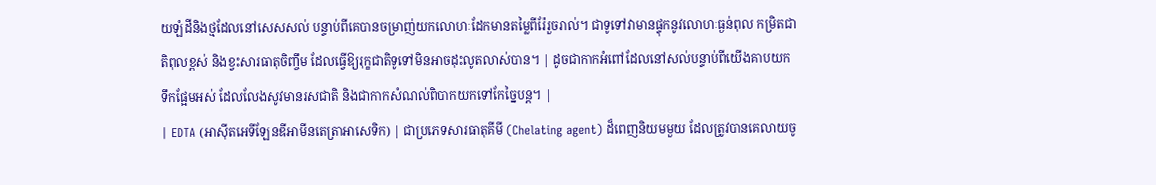យឡំដីនិងថ្មដែលនៅសេសសល់ បន្ទាប់ពីគេបានចម្រាញ់យកលោហៈដែកមានតម្លៃពីរ៉ែរួចរាល់។ ជាទូទៅវាមានផ្ទុកនូវលោហៈធ្ងន់ពុល កម្រិតជាតិពុលខ្ពស់ និងខ្វះសារធាតុចិញ្ចឹម ដែលធ្វើឱ្យរុក្ខជាតិទូទៅមិនអាចដុះលូតលាស់បាន។ | ដូចជាកាកអំពៅដែលនៅសល់បន្ទាប់ពីយើងគាបយកទឹកផ្អែមអស់ ដែលលែងសូវមានរសជាតិ និងជាកាកសំណល់ពិបាកយកទៅកែច្នៃបន្ត។ |
| EDTA (អាស៊ីតអេទីឡែនឌីអាមីនតេត្រាអាសេទិក) | ជាប្រភេទសារធាតុគីមី (Chelating agent) ដ៏ពេញនិយមមួយ ដែលត្រូវបានគេលាយចូ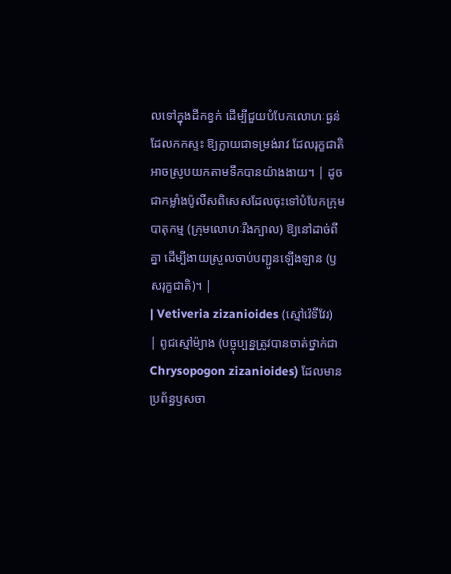លទៅក្នុងដីកខ្វក់ ដើម្បីជួយបំបែកលោហៈធ្ងន់ដែលកកស្ទះ ឱ្យក្លាយជាទម្រង់រាវ ដែលរុក្ខជាតិអាចស្រូបយកតាមទឹកបានយ៉ាងងាយ។ | ដូចជាកម្លាំងប៉ូលីសពិសេសដែលចុះទៅបំបែកក្រុមបាតុកម្ម (ក្រុមលោហៈរឹងក្បាល) ឱ្យនៅដាច់ពីគ្នា ដើម្បីងាយស្រួលចាប់បញ្ជូនឡើងឡាន (ឫសរុក្ខជាតិ)។ |
| Vetiveria zizanioides (ស្មៅវ៉េទីវែរ) | ពូជស្មៅម៉្យាង (បច្ចុប្បន្នត្រូវបានចាត់ថ្នាក់ជា Chrysopogon zizanioides) ដែលមានប្រព័ន្ធឫសចា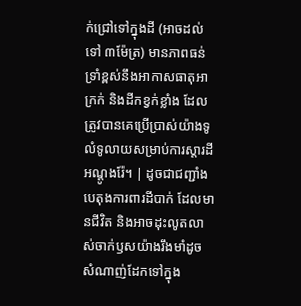ក់ជ្រៅទៅក្នុងដី (អាចដល់ទៅ ៣ម៉ែត្រ) មានភាពធន់ទ្រាំខ្ពស់នឹងអាកាសធាតុអាក្រក់ និងដីកខ្វក់ខ្លាំង ដែលត្រូវបានគេប្រើប្រាស់យ៉ាងទូលំទូលាយសម្រាប់ការស្តារដីអណ្តូងរ៉ែ។ | ដូចជាជញ្ជាំងបេតុងការពារដីបាក់ ដែលមានជីវិត និងអាចដុះលូតលាស់ចាក់ឫសយ៉ាងរឹងមាំដូចសំណាញ់ដែកទៅក្នុង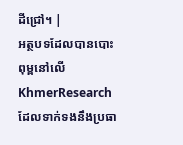ដីជ្រៅ។ |
អត្ថបទដែលបានបោះពុម្ពនៅលើ KhmerResearch ដែលទាក់ទងនឹងប្រធា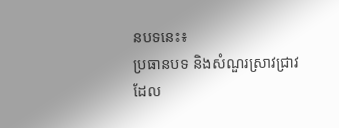នបទនេះ៖
ប្រធានបទ និងសំណួរស្រាវជ្រាវដែល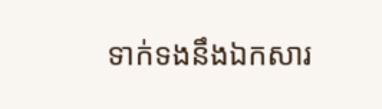ទាក់ទងនឹងឯកសារ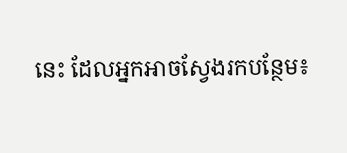នេះ ដែលអ្នកអាចស្វែងរកបន្ថែម៖